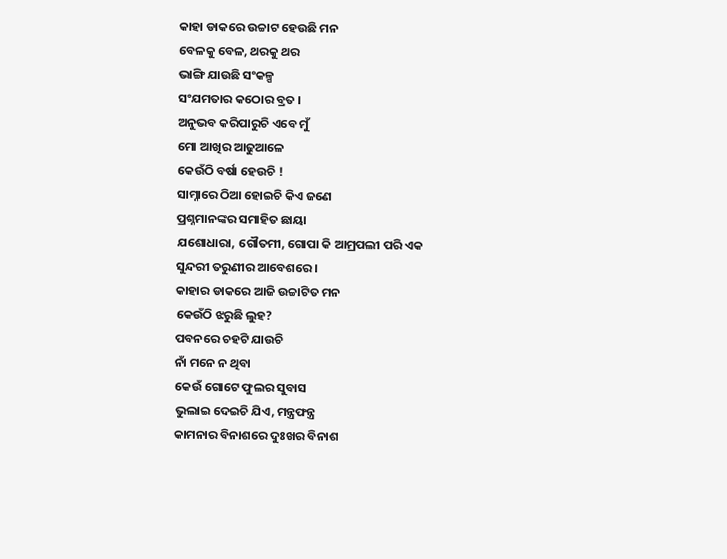କାହା ଡାକରେ ଉଚ୍ଚାଟ ହେଉଛି ମନ
ବେଳକୁ ବେଳ, ଥରକୁ ଥର
ଭାଙ୍ଗି ଯାଉଛି ସଂକଳ୍ପ
ସଂଯମତାର କଠୋର ବ୍ରତ ।
ଅନୁଭବ କରିପାରୁଚି ଏବେ ମୁଁ
ମୋ ଆଖିର ଆଢୁଆଳେ
କେଉଁଠି ବର୍ଷା ହେଉଚି !
ସାମ୍ନାରେ ଠିଆ ହୋଇଚି କିଏ ଜଣେ
ପ୍ରଶ୍ନମାନଙ୍କର ସମାହିତ ଛାୟା
ଯଶୋଧାରା, ଗୌତମୀ, ଗୋପା କି ଆମ୍ରପଲୀ ପରି ଏକ
ସୁନ୍ଦରୀ ତରୁଣୀର ଆବେଶରେ ।
କାହାର ଡାକରେ ଆଜି ଉଚ୍ଚାଟିତ ମନ
କେଉଁଠି ଝରୁଛି ଲୁହ?
ପବନରେ ଚହଟି ଯାଉଚି
ନାଁ ମନେ ନ ଥିବା
କେଉଁ ଗୋଟେ ଫୁଲର ସୁବାସ
ଭୁଲାଇ ଦେଇଚି ଯିଏ, ମନ୍ତ୍ରଫନ୍ତ୍ର
କାମନାର ବିନାଶରେ ଦୁଃଖର ବିନାଶ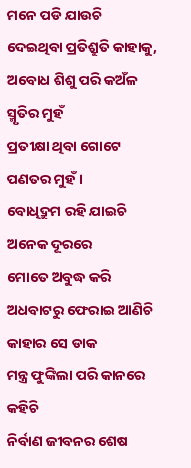ମନେ ପଡି ଯାଉଚି
ଦେଇଥିବା ପ୍ରତିଶ୍ରୁତି କାହାକୁ,
ଅବୋଧ ଶିଶୁ ପରି କଅଁଳ ସ୍ମୃତିର ମୁହଁ
ପ୍ରତୀକ୍ଷା ଥିବା ଗୋଟେ
ପଣତର ମୁହଁ ।
ବୋଧିଦ୍ରୁମ ରହି ଯାଇଚି ଅନେକ ଦୂରରେ
ମୋତେ ଅବୁଦ୍ଧ କରି
ଅଧବାଟରୁ ଫେରାଇ ଆଣିଚି
କାହାର ସେ ଡାକ
ମନ୍ତ୍ର ଫୁଙ୍କିଲା ପରି କାନରେ କହିଚି
ନିର୍ବାଣ ଜୀବନର ଶେଷ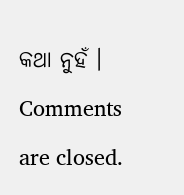କଥା ନୁହଁ ।
Comments are closed.